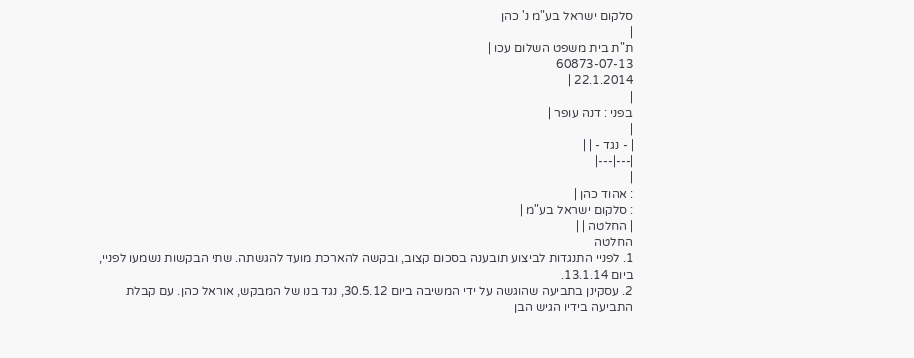סלקום ישראל בע"מ נ' כהן
|
ת"ת בית משפט השלום עכו |
60873-07-13
22.1.2014 |
|
בפני : דנה עופר |
|
| - נגד - | |
|---|---|
|
: אהוד כהן |
: סלקום ישראל בע"מ |
| החלטה | |
החלטה
1. לפניי התנגדות לביצוע תובענה בסכום קצוב, ובקשה להארכת מועד להגשתה. שתי הבקשות נשמעו לפניי, ביום 13.1.14.
2. עסקינן בתביעה שהוגשה על ידי המשיבה ביום 30.5.12, נגד בנו של המבקש, אוראל כהן. עם קבלת התביעה בידיו הגיש הבן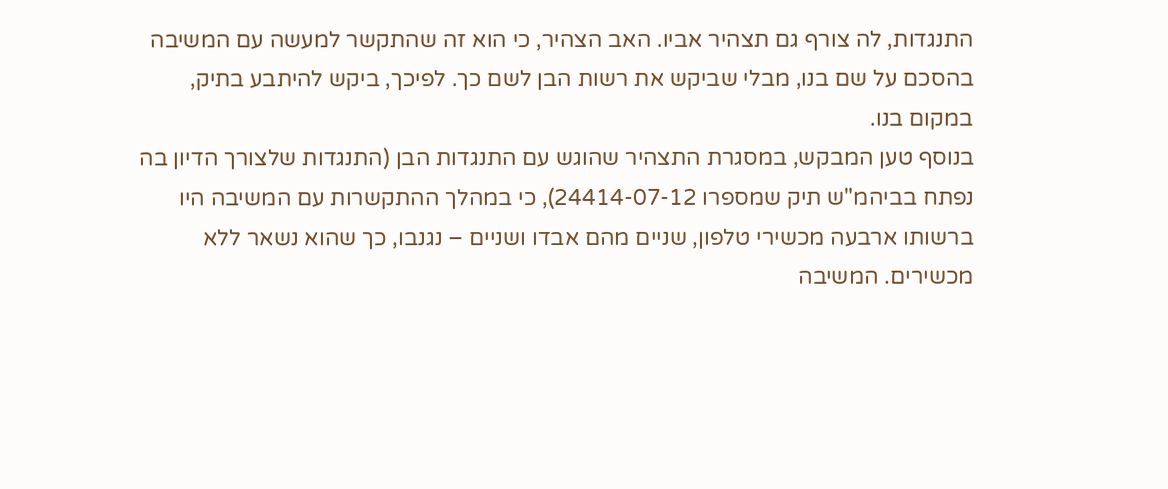התנגדות, לה צורף גם תצהיר אביו. האב הצהיר, כי הוא זה שהתקשר למעשה עם המשיבה בהסכם על שם בנו, מבלי שביקש את רשות הבן לשם כך. לפיכך, ביקש להיתבע בתיק, במקום בנו.
בנוסף טען המבקש, במסגרת התצהיר שהוגש עם התנגדות הבן (התנגדות שלצורך הדיון בה נפתח בביהמ"ש תיק שמספרו 24414-07-12), כי במהלך ההתקשרות עם המשיבה היו ברשותו ארבעה מכשירי טלפון, שניים מהם אבדו ושניים – נגנבו, כך שהוא נשאר ללא מכשירים. המשיבה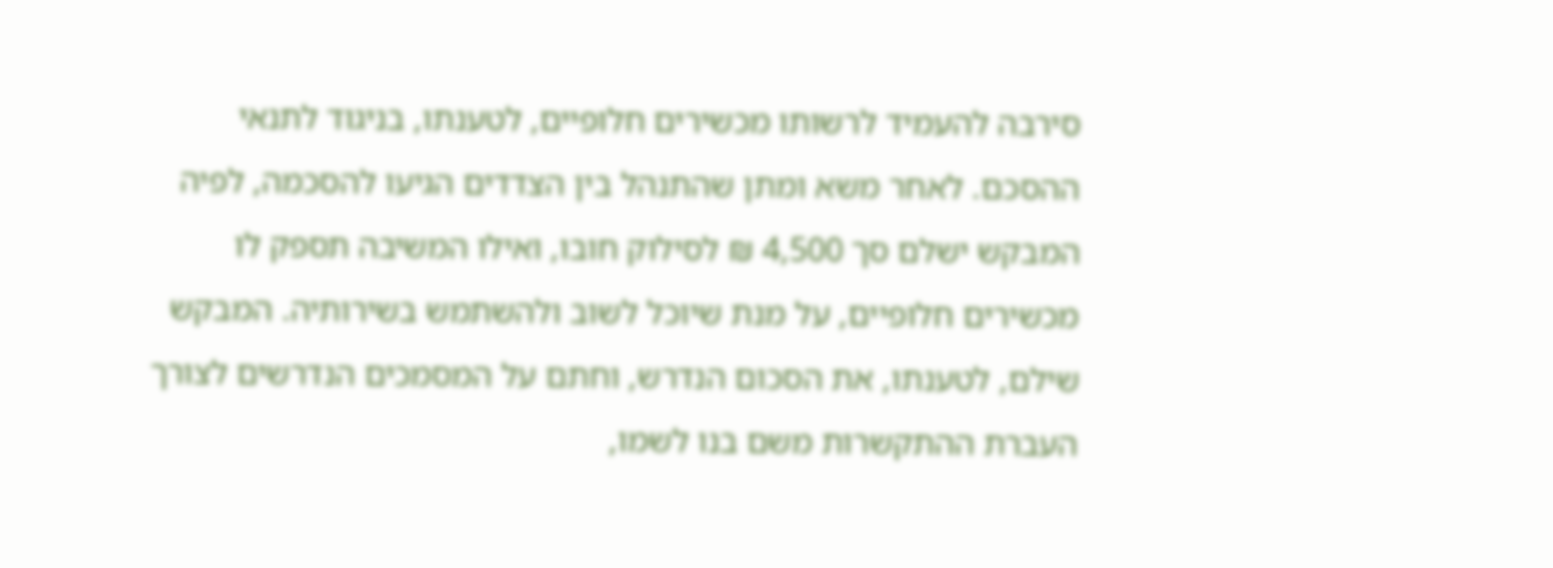סירבה להעמיד לרשותו מכשירים חלופיים, לטענתו, בניגוד לתנאי ההסכם. לאחר משא ומתן שהתנהל בין הצדדים הגיעו להסכמה, לפיה המבקש ישלם סך 4,500 ₪ לסילוק חובו, ואילו המשיבה תספק לו מכשירים חלופיים, על מנת שיוכל לשוב ולהשתמש בשירותיה. המבקש שילם, לטענתו, את הסכום הנדרש, וחתם על המסמכים הנדרשים לצורך העברת ההתקשרות משם בנו לשמו,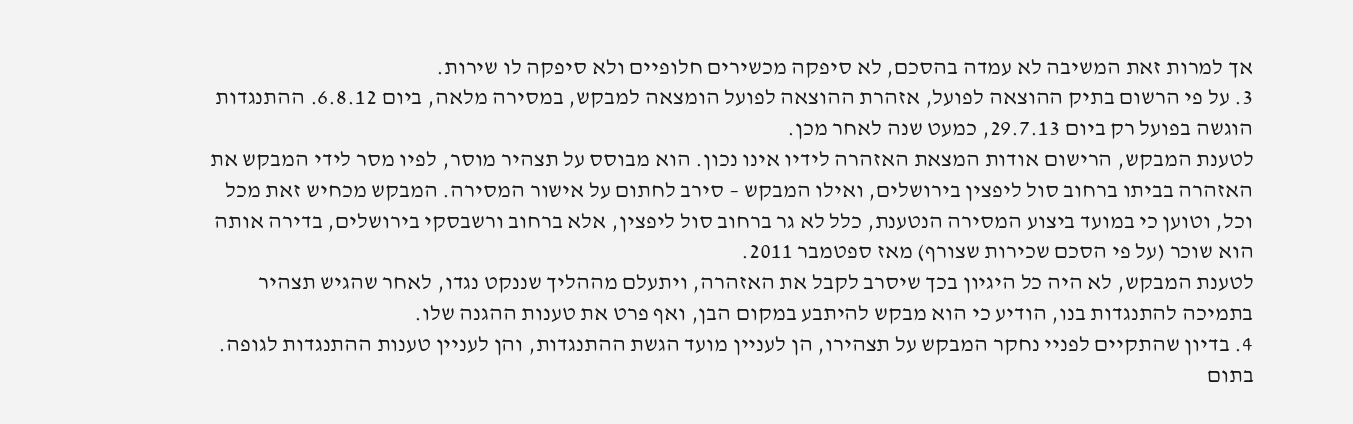אך למרות זאת המשיבה לא עמדה בהסכם, לא סיפקה מכשירים חלופיים ולא סיפקה לו שירות.
3. על פי הרשום בתיק ההוצאה לפועל, אזהרת ההוצאה לפועל הומצאה למבקש, במסירה מלאה, ביום 6.8.12. ההתנגדות הוגשה בפועל רק ביום 29.7.13, כמעט שנה לאחר מכן.
לטענת המבקש, הרישום אודות המצאת האזהרה לידיו אינו נכון. הוא מבוסס על תצהיר מוסר, לפיו מסר לידי המבקש את האזהרה בביתו ברחוב סול ליפצין בירושלים, ואילו המבקש – סירב לחתום על אישור המסירה. המבקש מכחיש זאת מכל וכל, וטוען כי במועד ביצוע המסירה הנטענת, כלל לא גר ברחוב סול ליפצין, אלא ברחוב ורשבסקי בירושלים, בדירה אותה הוא שוכר (על פי הסכם שכירות שצורף) מאז ספטמבר 2011.
לטענת המבקש, לא היה כל היגיון בכך שיסרב לקבל את האזהרה, ויתעלם מההליך שננקט נגדו, לאחר שהגיש תצהיר בתמיכה להתנגדות בנו, הודיע כי הוא מבקש להיתבע במקום הבן, ואף פרט את טענות ההגנה שלו.
4. בדיון שהתקיים לפניי נחקר המבקש על תצהירו, הן לעניין מועד הגשת ההתנגדות, והן לעניין טענות ההתנגדות לגופה.
בתום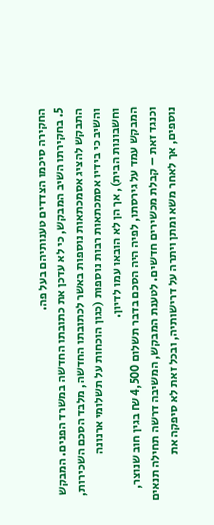החקירה סיכמו הצדדים טענותיהם בעל פה.
5. בחקירתו השיב המבקש, כי לא עדכן את כתובתו החדשה במשרד הפנים. המבקש התבקש להציג אסמכתאות נוספות באשר לכתובתו החדשה, מלבד הסכם השכירות, והשיב כי בידיו אסמכתאות רבות נוספות (כגון הוכחות על תשלומי ארנונה וחשבונות הבית), אך הן לא הובאו עמו לדיון.
המבקש עמד על גירסתו, לפיה היה הסכם בדבר תשלום 4,500 ₪ בגין חוב שנוצר, וכנגד זאת – קבלת מכשירים חדשים. לטענת המבקש, המשיבה דרשה תחילה תנאים נוספים, אך לאחר משא ומתן ויתרה על דרישותיה, ובכל זאת לא סיפקה את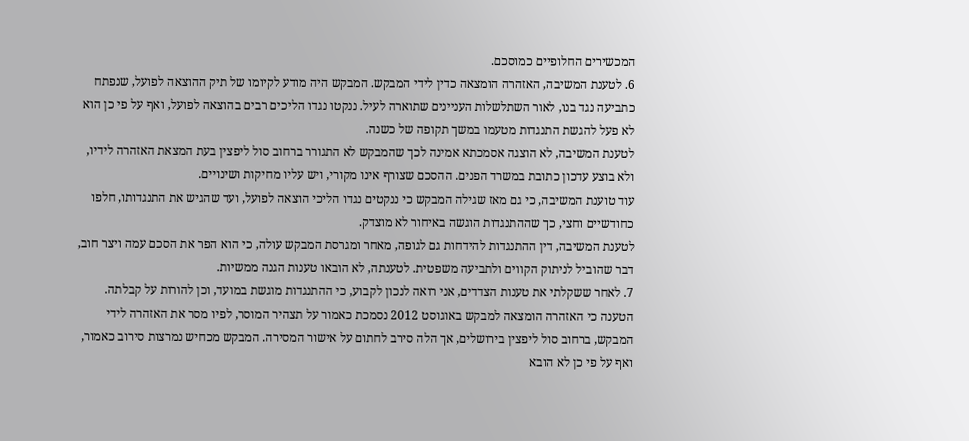המכשירים החלופיים כמוסכם.
6. לטענת המשיבה, האזהרה הומצאה כדין לידי המבקש. המבקש היה מודע לקיומו של תיק ההוצאה לפועל, שנפתח כתביעה נגד בנו, לאור השתלשלות העניינים שתוארה לעיל. ננקטו נגדו הליכים רבים בהוצאה לפועל, ואף על פי כן הוא לא פעל להגשת התנגדות מטעמו במשך תקופה של כשנה.
לטענת המשיבה, לא הוצגה אסמכתא אמינה לכך שהמבקש לא התגורר ברחוב סול ליפצין בעת המצאת האזהרה לידיו, ולא בוצע עדכון כתובת במשרד הפנים. ההסכם שצורף אינו מקורי, ויש עליו מחיקות ושינויים.
עוד טוענת המשיבה, כי גם מאז שגילה המבקש כי ננקטים נגדו הליכי הוצאה לפועל, ועד שהגיש את התנגדותו, חלפו כחודשיים וחצי, כך שההתנגדות הוגשה באיחור לא מוצדק.
לטענת המשיבה, דין ההתנגדות להידחות גם לגופה, מאחר ומגרסת המבקש עולה, כי הוא הפר את הסכם עמה ויצר חוב, דבר שהוביל לניתוק הקווים ולתביעה משפטית. לטענתה, לא הובאו טענות הגנה ממשיות.
7. לאחר ששקלתי את טענות הצדדים, אני רואה לנכון לקבוע, כי ההתנגדות מוגשת במועד, וכן להורות על קבלתה.
הטענה כי האזהרה הומצאה למבקש באוגוסט 2012 נסמכת כאמור על תצהיר המוסר, לפיו מסר את האזהרה לידי המבקש, ברחוב סול ליפצין בירושלים, אך הלה סירב לחתום על אישור המסירה. המבקש מכחיש נמרצות סירוב כאמור, ואף על פי כן לא הובא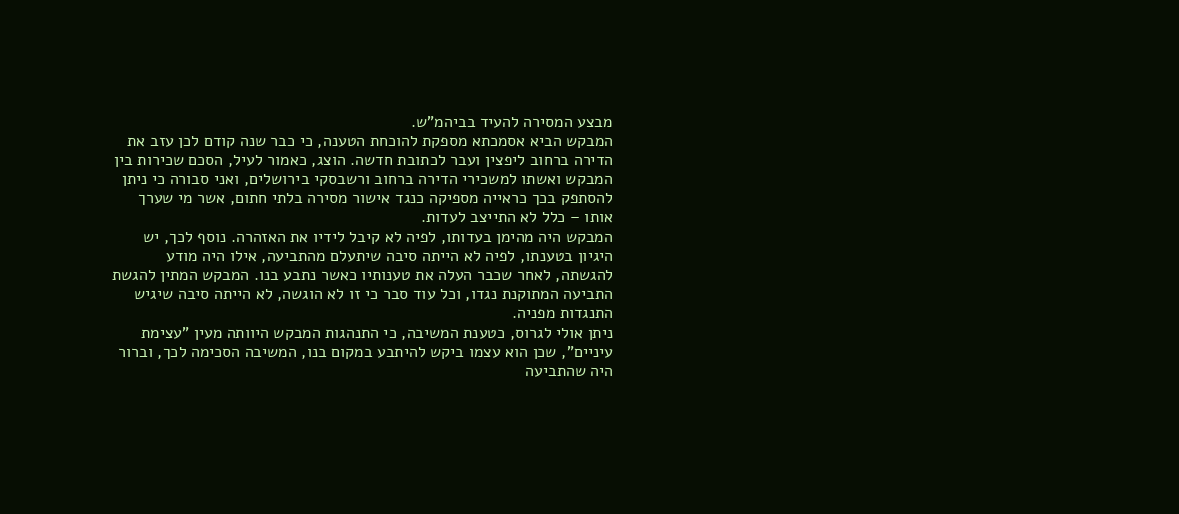מבצע המסירה להעיד בביהמ"ש.
המבקש הביא אסמכתא מספקת להוכחת הטענה, כי כבר שנה קודם לכן עזב את הדירה ברחוב ליפצין ועבר לכתובת חדשה. הוצג, כאמור לעיל, הסכם שכירות בין המבקש ואשתו למשכירי הדירה ברחוב ורשבסקי בירושלים, ואני סבורה כי ניתן להסתפק בכך כראייה מספיקה כנגד אישור מסירה בלתי חתום, אשר מי שערך אותו – כלל לא התייצב לעדות.
המבקש היה מהימן בעדותו, לפיה לא קיבל לידיו את האזהרה. נוסף לכך, יש היגיון בטענתו, לפיה לא הייתה סיבה שיתעלם מהתביעה, אילו היה מודע להגשתה, לאחר שכבר העלה את טענותיו כאשר נתבע בנו. המבקש המתין להגשת התביעה המתוקנת נגדו, וכל עוד סבר כי זו לא הוגשה, לא הייתה סיבה שיגיש התנגדות מפניה.
ניתן אולי לגרוס, כטענת המשיבה, כי התנהגות המבקש היוותה מעין "עצימת עיניים", שכן הוא עצמו ביקש להיתבע במקום בנו, המשיבה הסכימה לכך, וברור היה שהתביעה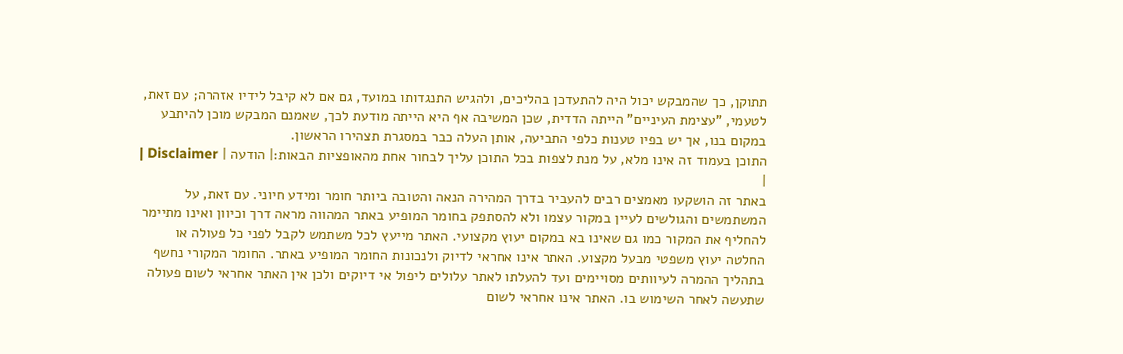תתוקן, כך שהמבקש יכול היה להתעדכן בהליכים, ולהגיש התנגדותו במועד, גם אם לא קיבל לידיו אזהרה; עם זאת, לטעמי, "עצימת העיניים" הייתה הדדית, שכן המשיבה אף היא הייתה מודעת לכך, שאמנם המבקש מוכן להיתבע במקום בנו, אך יש בפיו טענות כלפי התביעה, אותן העלה כבר במסגרת תצהירו הראשון.
התוכן בעמוד זה אינו מלא, על מנת לצפות בכל התוכן עליך לבחור אחת מהאופציות הבאות:| הודעה | Disclaimer |
|
באתר זה הושקעו מאמצים רבים להעביר בדרך המהירה הנאה והטובה ביותר חומר ומידע חיוני. עם זאת, על המשתמשים והגולשים לעיין במקור עצמו ולא להסתפק בחומר המופיע באתר המהווה מראה דרך וכיוון ואינו מתיימר להחליף את המקור כמו גם שאינו בא במקום יעוץ מקצועי. האתר מייעץ לכל משתמש לקבל לפני כל פעולה או החלטה יעוץ משפטי מבעל מקצוע. האתר אינו אחראי לדיוק ולנכונות החומר המופיע באתר. החומר המקורי נחשף בתהליך ההמרה לעיוותים מסויימים ועד להעלתו לאתר עלולים ליפול אי דיוקים ולכן אין האתר אחראי לשום פעולה שתעשה לאחר השימוש בו. האתר אינו אחראי לשום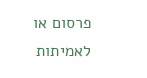פרסום או לאמיתות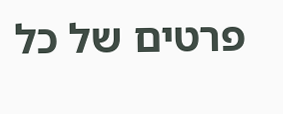פרטים של כל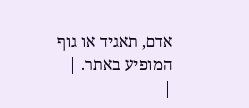אדם, תאגיד או גוף המופיע באתר. |
|